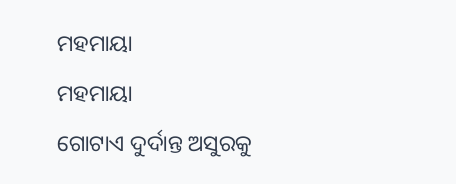ମହମାୟା
ମହମାୟା
ଗୋଟାଏ ଦୁର୍ଦାନ୍ତ ଅସୁରକୁ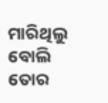ମାରିଥିଲୁ ବୋଲି
ତୋର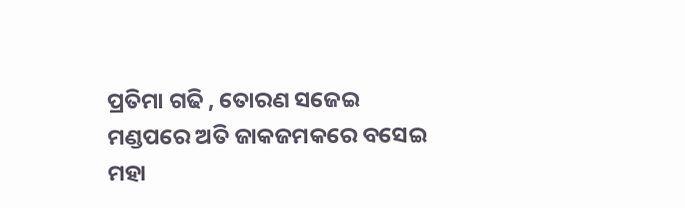ପ୍ରତିମା ଗଢି , ତୋରଣ ସଜେଇ
ମଣ୍ଡପରେ ଅତି ଜାକଜମକରେ ବସେଇ
ମହା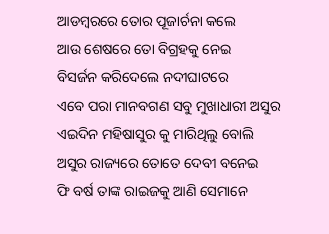ଆଡମ୍ବରରେ ତୋର ପୂଜାର୍ଚନା କଲେ
ଆଉ ଶେଷରେ ତୋ ବିଗ୍ରହକୁ ନେଇ
ବିସର୍ଜନ କରିଦେଲେ ନଦୀଘାଟରେ
ଏବେ ପରା ମାନବଗଣ ସବୁ ମୁଖାଧାରୀ ଅସୁର
ଏଇଦିନ ମହିଷାସୁର କୁ ମାରିଥିଲୁ ବୋଲି
ଅସୁର ରାଜ୍ୟରେ ତୋତେ ଦେବୀ ବନେଇ
ଫି ବର୍ଷ ତାଙ୍କ ରାଇଜକୁ ଆଣି ସେମାନେ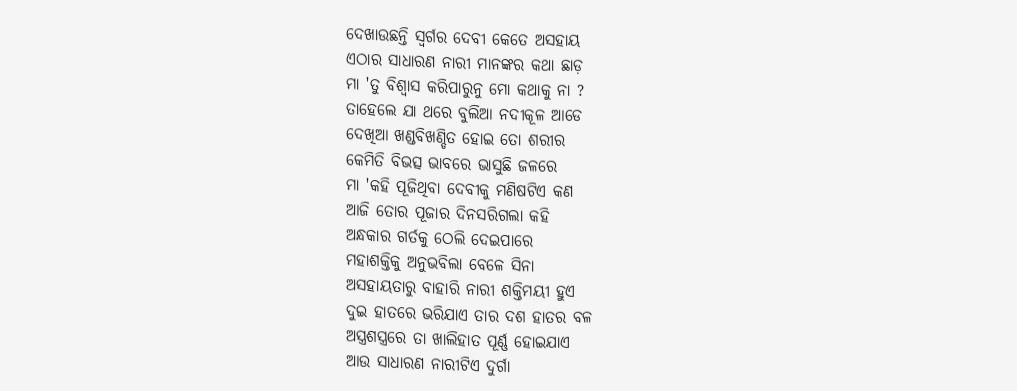ଦେଖାଉଛନ୍ତି ସ୍ୱର୍ଗର ଦେବୀ କେତେ ଅସହାୟ
ଏଠାର ସାଧାରଣ ନାରୀ ମାନଙ୍କର କଥା ଛାଡ଼
ମା 'ତୁ ବିଶ୍ୱାସ କରିପାରୁନୁ ମୋ କଥାକୁ ନା ?
ତାହେଲେ ଯା ଥରେ ବୁଲିଆ ନଦୀକୂଳ ଆଡେ
ଦେଖିଆ ଖଣ୍ଡବିଖଣ୍ଡିତ ହୋଇ ତୋ ଶରୀର
କେମିତି ବିଭତ୍ସ ଭାବରେ ଭାସୁଛି ଜଳରେ
ମା 'କହି ପୂଜିଥିବା ଦେବୀକୁ ମଣିଷଟିଏ କଣ
ଆଜି ତୋର ପୂଜାର ଦିନସରିଗଲା କହି
ଅନ୍ଧକାର ଗର୍ତକୁ ଠେଲି ଦେଇପାରେ
ମହାଶକ୍ତିକୁ ଅନୁଭବିଲା ବେଳେ ସିନା
ଅସହାୟତାରୁ ବାହାରି ନାରୀ ଶକ୍ତିମୟୀ ହୁଏ
ଦୁଇ ହାତରେ ଭରିଯାଏ ତାର ଦଶ ହାତର ବଳ
ଅସ୍ତ୍ରଶସ୍ତ୍ରରେ ତା ଖାଲିହାତ ପୂର୍ଣ୍ଣ ହୋଇଯାଏ
ଆଉ ସାଧାରଣ ନାରୀଟିଏ ଦୁର୍ଗା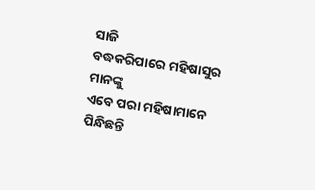ସାଜି
ବଦ୍ଧକରିପାରେ ମହିଷାସୁର ମାନଙ୍କୁ
ଏବେ ପରା ମହିଷାମାନେ ପିନ୍ଧିଛନ୍ତି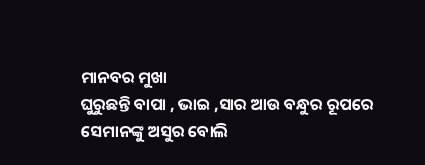ମାନବର ମୁଖା
ଘୁରୁଛନ୍ତି ବାପା , ଭାଇ ,ସାର ଆଉ ବନ୍ଧୁର ରୂପରେ
ସେମାନଙ୍କୁ ଅସୁର ବୋଲି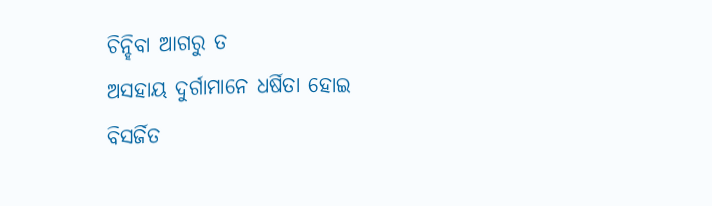ଚିନ୍ହିବା ଆଗରୁ ତ
ଅସହାୟ ଦୁର୍ଗାମାନେ ଧର୍ଷିତା ହୋଇ
ବିସର୍ଜିତ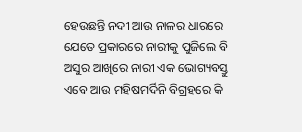ହେଉଛନ୍ତି ନଦୀ ଆଉ ନାଳର ଧାରରେ
ଯେତେ ପ୍ରକାରରେ ନାରୀକୁ ପୁଜିଲେ ବି
ଅସୁର ଆଖିରେ ନାରୀ ଏକ ଭୋଗ୍ୟବସ୍ତୁ
ଏବେ ଆଉ ମହିଷମର୍ଦିନି ବିଗ୍ରହରେ କି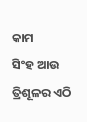କାମ
ସିଂହ ଆଉ ତ୍ରିଶୂଳର ଏଠି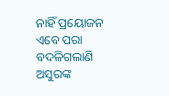ନାହିଁ ପ୍ରୟୋଜନ
ଏବେ ପରା ବଦଳିଗଲାଣି ଅସୁରଙ୍କ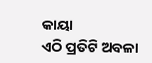କାୟା
ଏଠି ପ୍ରତିଟି ଅବଳା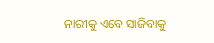ନାରୀକୁ ଏବେ ସାଜିବାକୁ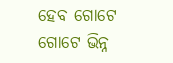ହେବ ଗୋଟେ ଗୋଟେ ଭିନ୍ନ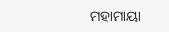ମହାମାୟା